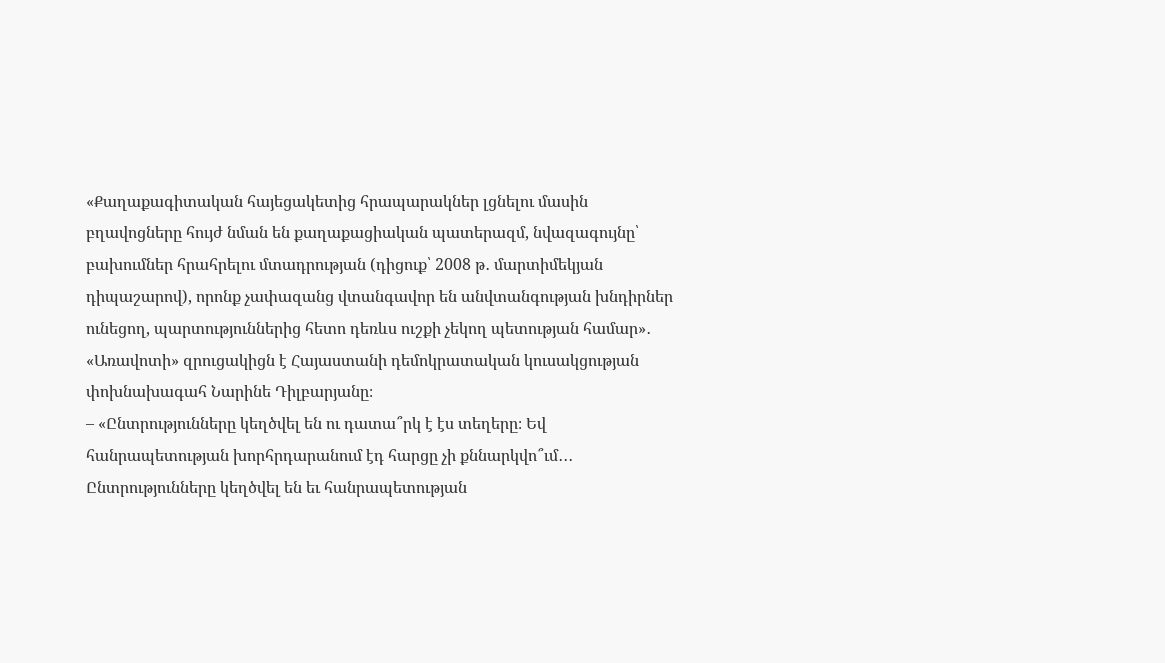«Քաղաքագիտական հայեցակետից հրապարակներ լցնելու մասին բղավոցները հույժ նման են քաղաքացիական պատերազմ, նվազագույնը՝ բախումներ հրահրելու մտադրության (դիցուք՝ 2008 թ․ մարտիմեկյան դիպաշարով), որոնք չափազանց վտանգավոր են անվտանգության խնդիրներ ունեցող, պարտություններից հետո դեռևս ուշքի չեկող պետության համար»․ «Առավոտի» զրուցակիցն է Հայաստանի դեմոկրատական կուսակցության փոխնախագահ Նարինե Դիլբարյանը։
– «Ընտրությունները կեղծվել են ու դատա՞րկ է էս տեղերը։ Եվ հանրապետության խորհրդարանում էդ հարցը չի քննարկվո՞ւմ․․․ Ընտրությունները կեղծվել են եւ հանրապետության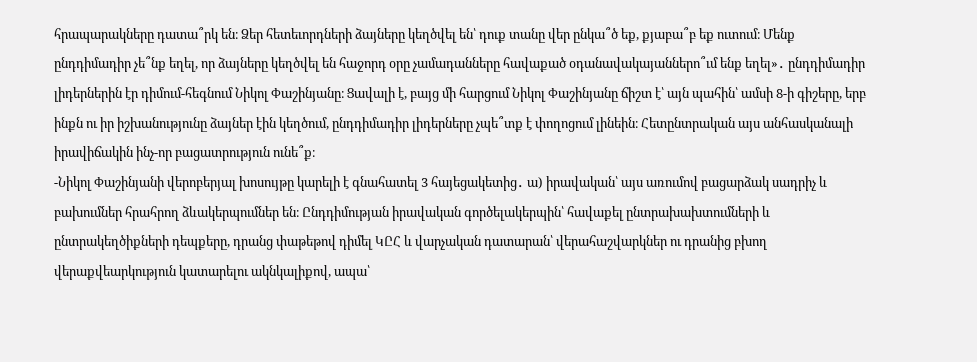հրապարակները դատա՞րկ են։ Ձեր հետեւորդների ձայները կեղծվել են՝ դուք տանը վեր ընկա՞ծ եք, քյաբա՞բ եք ուտում։ Մենք ընդդիմադիր չե՞նք եղել, որ ձայները կեղծվել են հաջորդ օրը չամադանները հավաքած օդանավակայաններո՞ւմ ենք եղել»․ ընդդիմադիր լիդերներին էր դիմում-հեգնում Նիկոլ Փաշինյանը։ Ցավալի է, բայց մի հարցում Նիկոլ Փաշինյանը ճիշտ է՝ այն պահին՝ ամսի 8-ի գիշերը, երբ ինքն ու իր իշխանությունը ձայներ էին կեղծում, ընդդիմադիր լիդերները չպե՞տք է փողոցում լինեին։ Հետընտրական այս անհասկանալի իրավիճակին ինչ-որ բացատրություն ունե՞ք։
-Նիկոլ Փաշինյանի վերոբերյալ խոսույթը կարելի է գնահատել 3 հայեցակետից․ ա) իրավական՝ այս առումով բացարձակ սադրիչ և բախումներ հրահրող ձևակերպումներ են։ Ընդդիմության իրավական գործելակերպին՝ հավաքել ընտրախախտումների և ընտրակեղծիքների դեպքերը, դրանց փաթեթով դիմել ԿԸՀ և վարչական դատարան՝ վերահաշվարկներ ու դրանից բխող վերաքվեարկություն կատարելու ակնկալիքով, ապա՝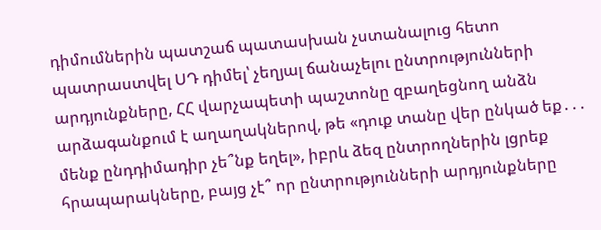դիմումներին պատշաճ պատասխան չստանալուց հետո պատրաստվել ՍԴ դիմել՝ չեղյալ ճանաչելու ընտրությունների արդյունքները, ՀՀ վարչապետի պաշտոնը զբաղեցնող անձն արձագանքում է աղաղակներով, թե «դուք տանը վեր ընկած եք․․․ մենք ընդդիմադիր չե՞նք եղել», իբրև ձեզ ընտրողներին լցրեք հրապարակները, բայց չէ՞ որ ընտրությունների արդյունքները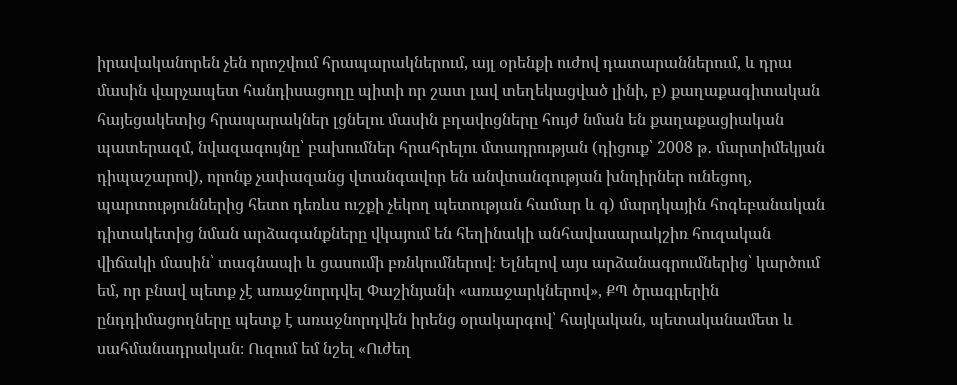իրավականորեն չեն որոշվում հրապարակներում, այլ օրենքի ուժով դատարաններում, և դրա մասին վարչապետ հանդիսացողը պիտի որ շատ լավ տեղեկացված լինի, բ) քաղաքագիտական հայեցակետից հրապարակներ լցնելու մասին բղավոցները հույժ նման են քաղաքացիական պատերազմ, նվազագույնը՝ բախումներ հրահրելու մտադրության (դիցուք՝ 2008 թ․ մարտիմեկյան դիպաշարով), որոնք չափազանց վտանգավոր են անվտանգության խնդիրներ ունեցող, պարտություններից հետո դեռևս ուշքի չեկող պետության համար և գ) մարդկային հոգեբանական դիտակետից նման արձագանքները վկայում են հեղինակի անհավասարակշիռ հուզական վիճակի մասին՝ տագնապի և ցասումի բռնկումներով։ Ելնելով այս արձանագրումներից՝ կարծում եմ, որ բնավ պետք չէ առաջնորդվել Փաշինյանի «առաջարկներով», ՔՊ ծրագրերին ընդդիմացողները պետք է առաջնորդվեն իրենց օրակարգով՝ հայկական, պետականամետ և սահմանադրական։ Ուզում եմ նշել «Ուժեղ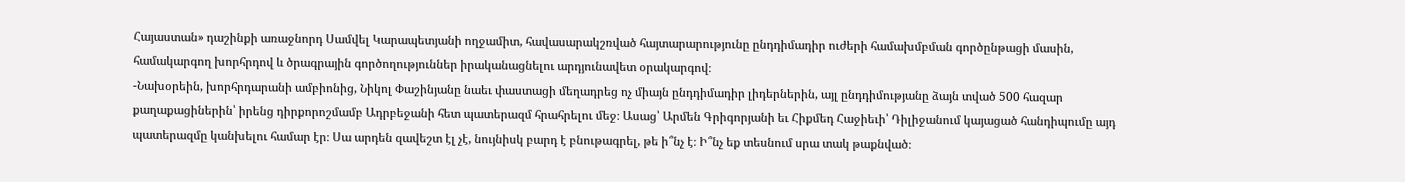Հայաստան» դաշինքի առաջնորդ Սամվել Կարապետյանի ողջամիտ, հավասարակշռված հայտարարությունը ընդդիմադիր ուժերի համախմբման գործընթացի մասին, համակարգող խորհրդով և ծրագրային գործողություններ իրականացնելու արդյունավետ օրակարգով։
-Նախօրեին, խորհրդարանի ամբիոնից, Նիկոլ Փաշինյանը նաեւ փաստացի մեղադրեց ոչ միայն ընդդիմադիր լիդերներին, այլ ընդդիմությանը ձայն տված 500 հազար քաղաքացիներին՝ իրենց դիրքորոշմամբ Ադրբեջանի հետ պատերազմ հրահրելու մեջ։ Ասաց՝ Արմեն Գրիգորյանի եւ Հիքմեդ Հաջիեւի՝ Դիլիջանում կայացած հանդիպումը այդ պատերազմը կանխելու համար էր։ Սա արդեն զավեշտ էլ չէ, նույնիսկ բարդ է բնութագրել, թե ի՞նչ է։ Ի՞նչ եք տեսնում սրա տակ թաքնված։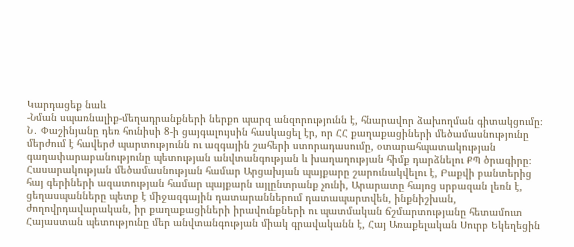Կարդացեք նաև
-Նման սպառնալիք-մեղադրանքների ներքո պարզ անզորությունն է, հնարավոր ձախողման գիտակցումը։ Ն․ Փաշինյանը դեռ հունիսի 8-ի ցայգալույսին հասկացել էր, որ ՀՀ քաղաքացիների մեծամասնությունը մերժում է հավերժ պարտությունն ու ազգային շահերի ստորադասումը, օտարահպատակության գաղափարաբանությունը պետության անվտանգության և խաղաղության հիմք դարձնելու ՔՊ ծրագիրը։ Հասարակության մեծամասնության համար Արցախյան պայքարը շարունակվելու է, Բաքվի բանտերից հայ գերիների ազատության համար պայքարն այլընտրանք չունի, Արարատը հայոց սրբազան լեռն է, ցեղասպանները պետք է միջազգային դատարաններում դատապարտվեն, ինքնիշխան, ժողովրդավարական, իր քաղաքացիների իրավունքների ու պատմական ճշմարտությանը հետամուտ Հայաստան պետությունը մեր անվտանգության միակ գրավականն է, Հայ Առաքելական Սուրբ Եկեղեցին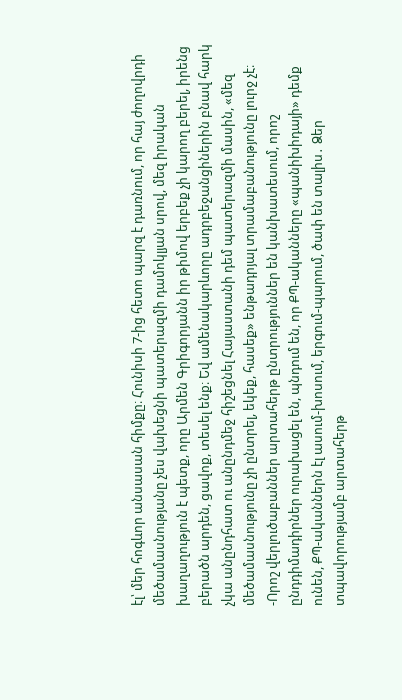էլ՝ մեր հոգևոր անսասան հիմքը։ Հունիսի 7-ից հետո պարզ է դառնում, որ հայ ժողովրդի մեծամասնությանը չես վախեցնի պատերազմի դամոկլյան սրով, մեզ իրական խաղաղություն է պետք, որը Արմեն Գրիգորյանն իր թիմով երբեք չի կարող բերել, իրենց բերածն արդեն, ցավոք, տեսել ենք։ Եվ ամենակարևորը ադրբեջանցիներին բնավ հարկ չկա անընդհատ ու անընդմեջ հիշեցնել Հայաստանի դեմ պատերազմի մասին, «մեզ մեծամասնությունը չի ընտրել, եկեք, հասեք» ենթադրյալ տրամաբանությունը լուրջ չէ։
-Որոշ վերլուծաբաններ արտահերթ ընտրություններ են կանխատեսում, որոշ ընդդիմադիրներ ուրախացել են, պնդում են, որ ՔՊ-ականները «պանիխիդայի» դեմք ունեն, ՔՊ-ականներն էլ ասում-խոսում, երգում-պարում, ծափ են տալիս․ Ձեր տպավորությամբ արտահերթ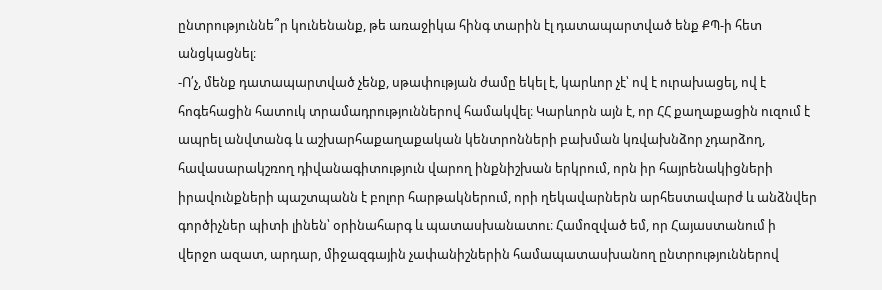ընտրություննե՞ր կունենանք, թե առաջիկա հինգ տարին էլ դատապարտված ենք ՔՊ-ի հետ անցկացնել։
-Ո՛չ, մենք դատապարտված չենք, սթափության ժամը եկել է, կարևոր չէ՝ ով է ուրախացել, ով է հոգեհացին հատուկ տրամադրություններով համակվել։ Կարևորն այն է, որ ՀՀ քաղաքացին ուզում է ապրել անվտանգ և աշխարհաքաղաքական կենտրոնների բախման կռվախնձոր չդարձող, հավասարակշռող դիվանագիտություն վարող ինքնիշխան երկրում, որն իր հայրենակիցների իրավունքների պաշտպանն է բոլոր հարթակներում, որի ղեկավարներն արհեստավարժ և անձնվեր գործիչներ պիտի լինեն՝ օրինահարգ և պատասխանատու։ Համոզված եմ, որ Հայաստանում ի վերջո ազատ, արդար, միջազգային չափանիշներին համապատասխանող ընտրություններով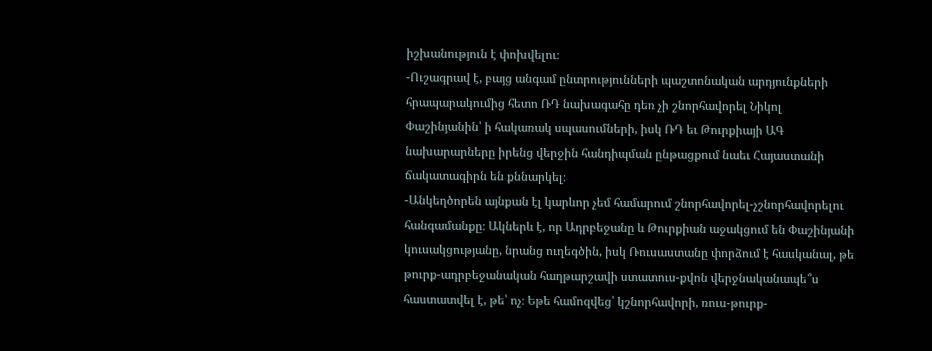իշխանություն է փոխվելու։
-Ուշագրավ է, բայց անգամ ընտրությունների պաշտոնական արդյունքների հրապարակումից հետո ՌԴ նախագահը դեռ չի շնորհավորել Նիկոլ Փաշինյանին՝ ի հակառակ սպասումների, իսկ ՌԴ եւ Թուրքիայի ԱԳ նախարարները իրենց վերջին հանդիպման ընթացքում նաեւ Հայաստանի ճակատագիրն են քննարկել։
-Անկեղծորեն այնքան էլ կարևոր չեմ համարում շնորհավորել-չշնորհավորելու հանգամանքը։ Ակներև է, որ Ադրբեջանը և Թուրքիան աջակցում են Փաշինյանի կուսակցությանը, նրանց ուղեգծին, իսկ Ռուսաստանը փորձում է հասկանալ, թե թուրք-ադրբեջանական հաղթարշավի ստատուս-քվոն վերջնականապե՞ս հաստատվել է, թե՝ ոչ։ Եթե համոզվեց՝ կշնորհավորի, ռուս-թուրք-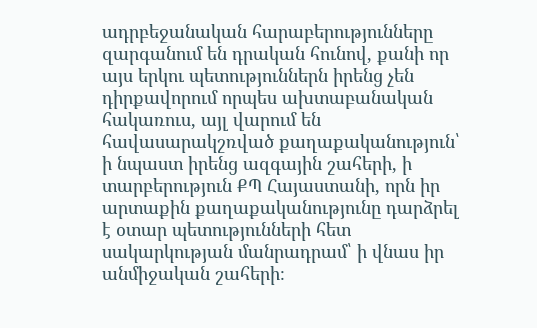ադրբեջանական հարաբերությունները զարգանում են դրական հունով, քանի որ այս երկու պետություններն իրենց չեն դիրքավորում որպես ախտաբանական հակառուս, այլ վարում են հավասարակշռված քաղաքականություն՝ ի նպաստ իրենց ազգային շահերի, ի տարբերություն ՔՊ Հայաստանի, որն իր արտաքին քաղաքականությունը դարձրել է օտար պետությունների հետ սակարկության մանրադրամ՝ ի վնաս իր անմիջական շահերի։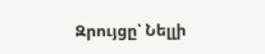Զրույցը՝ Նելլի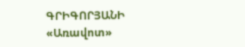ԳՐԻԳՈՐՅԱՆԻ
«Առավոտ»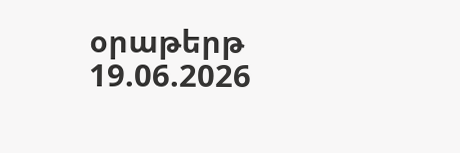օրաթերթ
19.06.2026